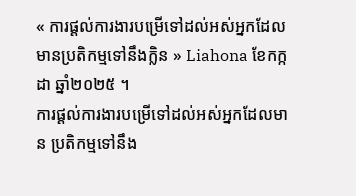« ការផ្ដល់ការងារបម្រើទៅដល់អស់អ្នកដែលមានប្រតិកម្មទៅនឹងក្លិន » Liahona ខែកក្កដា ឆ្នាំ២០២៥ ។
ការផ្ដល់ការងារបម្រើទៅដល់អស់អ្នកដែលមាន ប្រតិកម្មទៅនឹង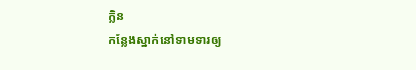ក្លិន
កន្លែងស្នាក់នៅទាមទារឲ្យ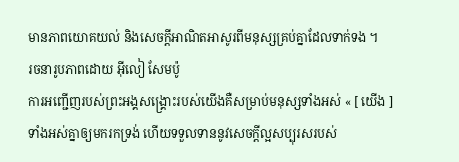មានភាពយោគយល់ និងសេចក្តីអាណិតអាសូរពីមនុស្សគ្រប់គ្នាដែលទាក់ទង ។
រចនារូបភាពដោយ អ៊ីលៀ សែមប៉ូ
ការអញ្ជើញរបស់ព្រះអង្គសង្រ្គោះរបស់យើងគឺសម្រាប់មនុស្សទាំងអស់ « [ យើង ] ទាំងអស់គ្នាឲ្យមករកទ្រង់ ហើយទទួលទាននូវសេចក្ដីល្អសប្បុរសរបស់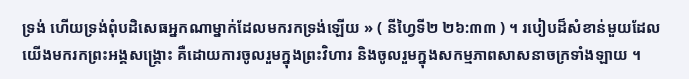ទ្រង់ ហើយទ្រង់ពុំបដិសេធអ្នកណាម្នាក់ដែលមករកទ្រង់ឡើយ » ( នីហ្វៃទី២ ២៦:៣៣ ) ។ របៀបដ៏សំខាន់មួយដែលយើងមករកព្រះអង្គសង្គ្រោះ គឺដោយការចូលរួមក្នុងព្រះវិហារ និងចូលរួមក្នុងសកម្មភាពសាសនាចក្រទាំងឡាយ ។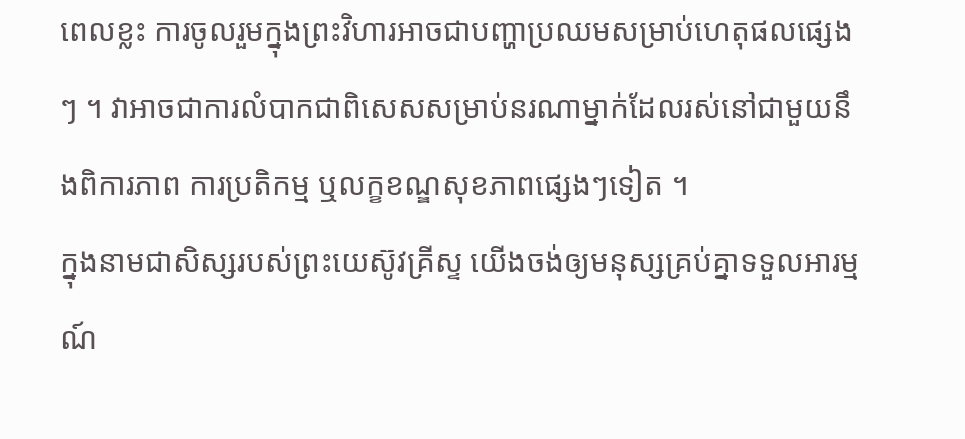ពេលខ្លះ ការចូលរួមក្នុងព្រះវិហារអាចជាបញ្ហាប្រឈមសម្រាប់ហេតុផលផ្សេងៗ ។ វាអាចជាការលំបាកជាពិសេសសម្រាប់នរណាម្នាក់ដែលរស់នៅជាមួយនឹងពិការភាព ការប្រតិកម្ម ឬលក្ខខណ្ឌសុខភាពផ្សេងៗទៀត ។
ក្នុងនាមជាសិស្សរបស់ព្រះយេស៊ូវគ្រីស្ទ យើងចង់ឲ្យមនុស្សគ្រប់គ្នាទទួលអារម្មណ៍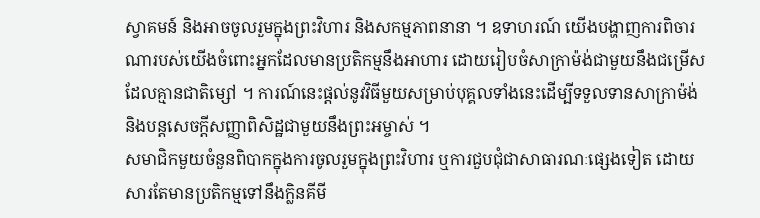ស្វាគមន៍ និងអាចចូលរួមក្នុងព្រះវិហារ និងសកម្មភាពនានា ។ ឧទាហរណ៍ យើងបង្ហាញការពិចារណារបស់យើងចំពោះអ្នកដែលមានប្រតិកម្មនឹងអាហារ ដោយរៀបចំសាក្រាម៉ង់ជាមួយនឹងជម្រើសដែលគ្មានជាតិម្សៅ ។ ការណ៍នេះផ្តល់នូវវិធីមួយសម្រាប់បុគ្គលទាំងនេះដើម្បីទទួលទានសាក្រាម៉ង់ និងបន្តសេចក្តីសញ្ញាពិសិដ្ឋជាមួយនឹងព្រះអម្ចាស់ ។
សមាជិកមួយចំនួនពិបាកក្នុងការចូលរួមក្នុងព្រះវិហារ ឬការជួបជុំជាសាធារណៈផ្សេងទៀត ដោយសារតែមានប្រតិកម្មទៅនឹងក្លិនគីមី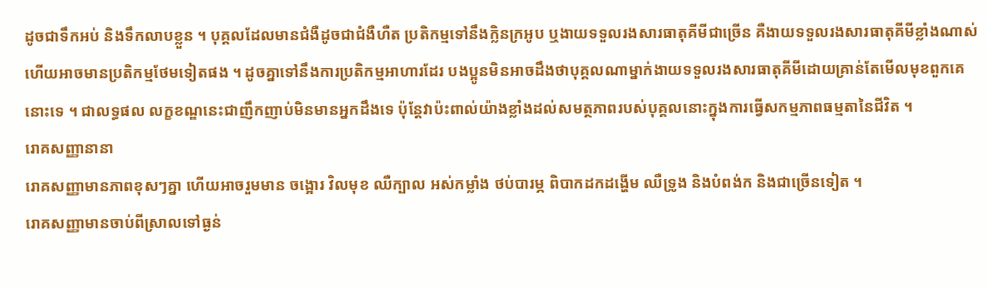ដូចជាទឹកអប់ និងទឹកលាបខ្លួន ។ បុគ្គលដែលមានជំងឺដូចជាជំងឺហឺត ប្រតិកម្មទៅនឹងក្លិនក្រអូប ឬងាយទទួលរងសារធាតុគីមីជាច្រើន គឺងាយទទួលរងសារធាតុគីមីខ្លាំងណាស់ ហើយអាចមានប្រតិកម្មថែមទៀតផង ។ ដូចគ្នាទៅនឹងការប្រតិកម្មអាហារដែរ បងប្អូនមិនអាចដឹងថាបុគ្គលណាម្នាក់ងាយទទួលរងសារធាតុគីមីដោយគ្រាន់តែមើលមុខពួកគេនោះទេ ។ ជាលទ្ធផល លក្ខខណ្ឌនេះជាញឹកញាប់មិនមានអ្នកដឹងទេ ប៉ុន្តែវាប៉ះពាល់យ៉ាងខ្លាំងដល់សមត្ថភាពរបស់បុគ្គលនោះក្នុងការធ្វើសកម្មភាពធម្មតានៃជីវិត ។
រោគសញ្ញានានា
រោគសញ្ញាមានភាពខុសៗគ្នា ហើយអាចរួមមាន ចង្អោរ វិលមុខ ឈឺក្បាល អស់កម្លាំង ថប់បារម្ភ ពិបាកដកដង្ហើម ឈឺទ្រូង និងបំពង់ក និងជាច្រើនទៀត ។
រោគសញ្ញាមានចាប់ពីស្រាលទៅធ្ងន់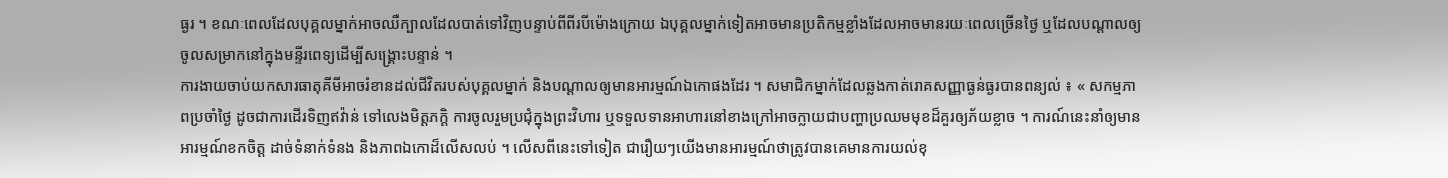ធ្ងរ ។ ខណៈពេលដែលបុគ្គលម្នាក់អាចឈឺក្បាលដែលបាត់ទៅវិញបន្ទាប់ពីពីរបីម៉ោងក្រោយ ឯបុគ្គលម្នាក់ទៀតអាចមានប្រតិកម្មខ្លាំងដែលអាចមានរយៈពេលច្រើនថ្ងៃ ឬដែលបណ្តាលឲ្យចូលសម្រាកនៅក្នុងមន្ទីរពេទ្យដើម្បីសង្គ្រោះបន្ទាន់ ។
ការងាយចាប់យកសារធាតុគីមីអាចរំខានដល់ជីវិតរបស់បុគ្គលម្នាក់ និងបណ្តាលឲ្យមានអារម្មណ៍ឯកោផងដែរ ។ សមាជិកម្នាក់ដែលឆ្លងកាត់រោគសញ្ញាធ្ងន់ធ្ងរបានពន្យល់ ៖ « សកម្មភាពប្រចាំថ្ងៃ ដូចជាការដើរទិញឥវ៉ាន់ ទៅលេងមិត្តភក្តិ ការចូលរួមប្រជុំក្នុងព្រះវិហារ ឬទទួលទានអាហារនៅខាងក្រៅអាចក្លាយជាបញ្ហាប្រឈមមុខដ៏គួរឲ្យភ័យខ្លាច ។ ការណ៍នេះនាំឲ្យមានអារម្មណ៍ខកចិត្ត ដាច់ទំនាក់ទំនង និងភាពឯកោដ៏លើសលប់ ។ លើសពីនេះទៅទៀត ជារឿយៗយើងមានអារម្មណ៍ថាត្រូវបានគេមានការយល់ខុ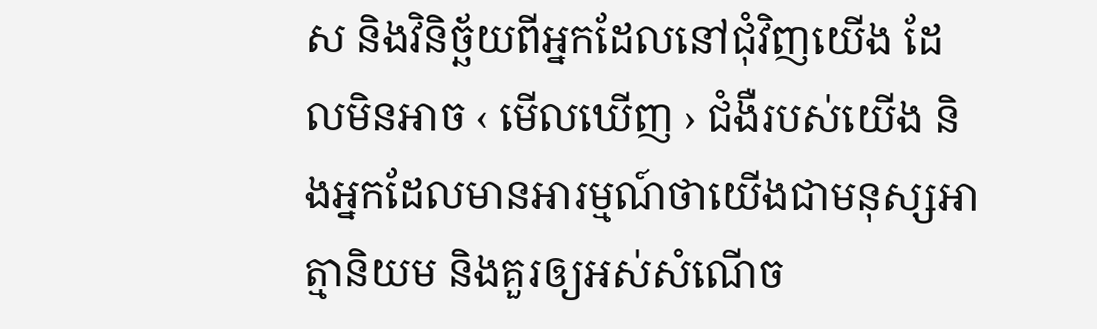ស និងវិនិច្ឆ័យពីអ្នកដែលនៅជុំវិញយើង ដែលមិនអាច ‹ មើលឃើញ › ជំងឺរបស់យើង និងអ្នកដែលមានអារម្មណ៍ថាយើងជាមនុស្សអាត្មានិយម និងគួរឲ្យអស់សំណើច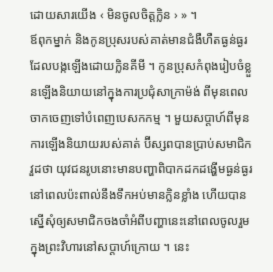ដោយសារយើង ‹ មិនចូលចិត្តក្លិន › » ។
ឪពុកម្នាក់ និងកូនប្រុសរបស់គាត់មានជំងឺហឺតធ្ងន់ធ្ងរ ដែលបង្កឡើងដោយក្លិនគីមី ។ កូនប្រុសកំពុងរៀបចំខ្លួនឡើងនិយាយនៅក្នុងការប្រជុំសាក្រាម៉ង់ ពីមុនពេលចាកចេញទៅបំពេញបេសកកម្ម ។ មួយសប្តាហ៍ពីមុនការឡើងនិយាយរបស់គាត់ ប៊ីស្សពបានប្រាប់សមាជិកវួដថា យុវជនរូបនោះមានបញ្ហាពិបាកដកដង្ហើមធ្ងន់ធ្ងរនៅពេលប៉ះពាល់នឹងទឹកអប់មានក្លិនខ្លាំង ហើយបានស្នើសុំឲ្យសមាជិកចងចាំអំពីបញ្ហានេះនៅពេលចូលរួមក្នុងព្រះវិហារនៅសប្តាហ៍ក្រោយ ។ នេះ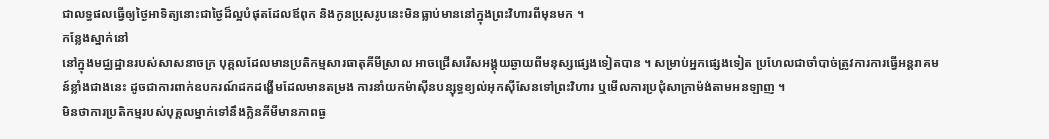ជាលទ្ធផលធ្វើឲ្យថ្ងៃអាទិត្យនោះជាថ្ងៃដ៏ល្អបំផុតដែលឪពុក និងកូនប្រុសរូបនេះមិនធ្លាប់មាននៅក្នុងព្រះវិហារពីមុនមក ។
កន្លែងស្នាក់នៅ
នៅក្នុងមជ្ឈដ្ឋានរបស់សាសនាចក្រ បុគ្គលដែលមានប្រតិកម្មសារធាតុគីមីស្រាល អាចជ្រើសរើសអង្គុយឆ្ងាយពីមនុស្សផ្សេងទៀតបាន ។ សម្រាប់អ្នកផ្សេងទៀត ប្រហែលជាចាំបាច់ត្រូវការការធ្វើអន្តរាគមន៍ខ្លាំងជាងនេះ ដូចជាការពាក់ឧបករណ៍ដកដង្ហើមដែលមានតម្រង ការនាំយកម៉ាស៊ីនបន្សុទ្ធខ្យល់អុកស៊ីសែនទៅព្រះវិហារ ឬមើលការប្រជុំសាក្រាម៉ង់តាមអនឡាញ ។
មិនថាការប្រតិកម្មរបស់បុគ្គលម្នាក់ទៅនឹងក្លិនគីមីមានភាពធ្ង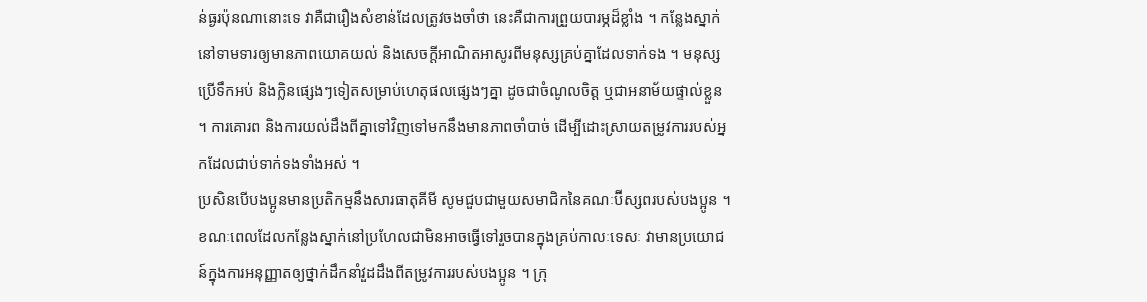ន់ធ្ងរប៉ុនណានោះទេ វាគឺជារឿងសំខាន់ដែលត្រូវចងចាំថា នេះគឺជាការព្រួយបារម្ភដ៏ខ្លាំង ។ កន្លែងស្នាក់នៅទាមទារឲ្យមានភាពយោគយល់ និងសេចក្តីអាណិតអាសូរពីមនុស្សគ្រប់គ្នាដែលទាក់ទង ។ មនុស្សប្រើទឹកអប់ និងក្លិនផ្សេងៗទៀតសម្រាប់ហេតុផលផ្សេងៗគ្នា ដូចជាចំណូលចិត្ត ឬជាអនាម័យផ្ទាល់ខ្លួន ។ ការគោរព និងការយល់ដឹងពីគ្នាទៅវិញទៅមកនឹងមានភាពចាំបាច់ ដើម្បីដោះស្រាយតម្រូវការរបស់អ្នកដែលជាប់ទាក់ទងទាំងអស់ ។
ប្រសិនបើបងប្អូនមានប្រតិកម្មនឹងសារធាតុគីមី សូមជួបជាមួយសមាជិកនៃគណៈប៊ីស្សពរបស់បងប្អូន ។ ខណៈពេលដែលកន្លែងស្នាក់នៅប្រហែលជាមិនអាចធ្វើទៅរួចបានក្នុងគ្រប់កាលៈទេសៈ វាមានប្រយោជន៍ក្នុងការអនុញ្ញាតឲ្យថ្នាក់ដឹកនាំវួដដឹងពីតម្រូវការរបស់បងប្អូន ។ ក្រុ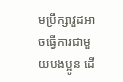មប្រឹក្សាវួដអាចធ្វើការជាមួយបងប្អូន ដើ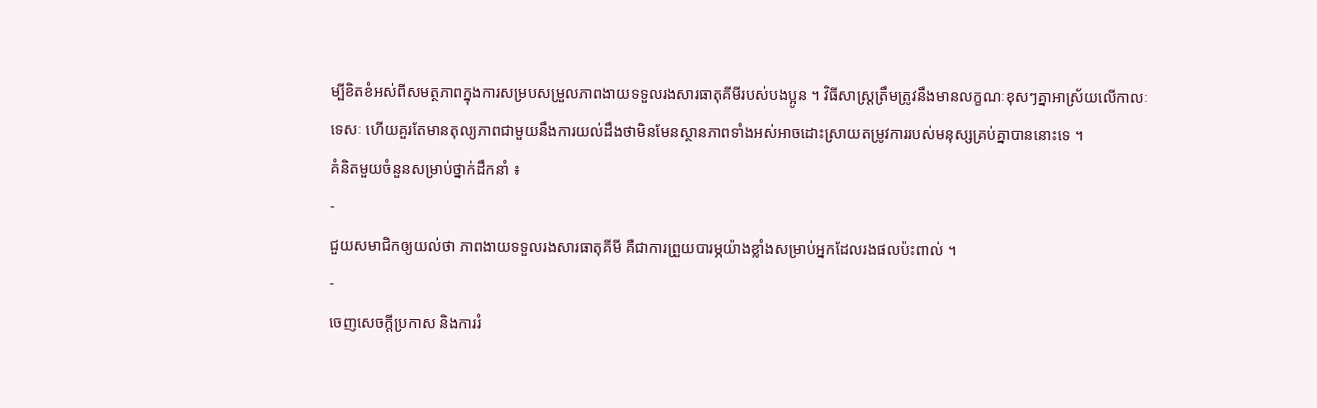ម្បីខិតខំអស់ពីសមត្ថភាពក្នុងការសម្របសម្រួលភាពងាយទទួលរងសារធាតុគីមីរបស់បងប្អូន ។ វិធីសាស្រ្តត្រឹមត្រូវនឹងមានលក្ខណៈខុសៗគ្នាអាស្រ័យលើកាលៈទេសៈ ហើយគួរតែមានតុល្យភាពជាមួយនឹងការយល់ដឹងថាមិនមែនស្ថានភាពទាំងអស់អាចដោះស្រាយតម្រូវការរបស់មនុស្សគ្រប់គ្នាបាននោះទេ ។
គំនិតមួយចំនួនសម្រាប់ថ្នាក់ដឹកនាំ ៖
-
ជួយសមាជិកឲ្យយល់ថា ភាពងាយទទួលរងសារធាតុគីមី គឺជាការព្រួយបារម្ភយ៉ាងខ្លាំងសម្រាប់អ្នកដែលរងផលប៉ះពាល់ ។
-
ចេញសេចក្តីប្រកាស និងការរំ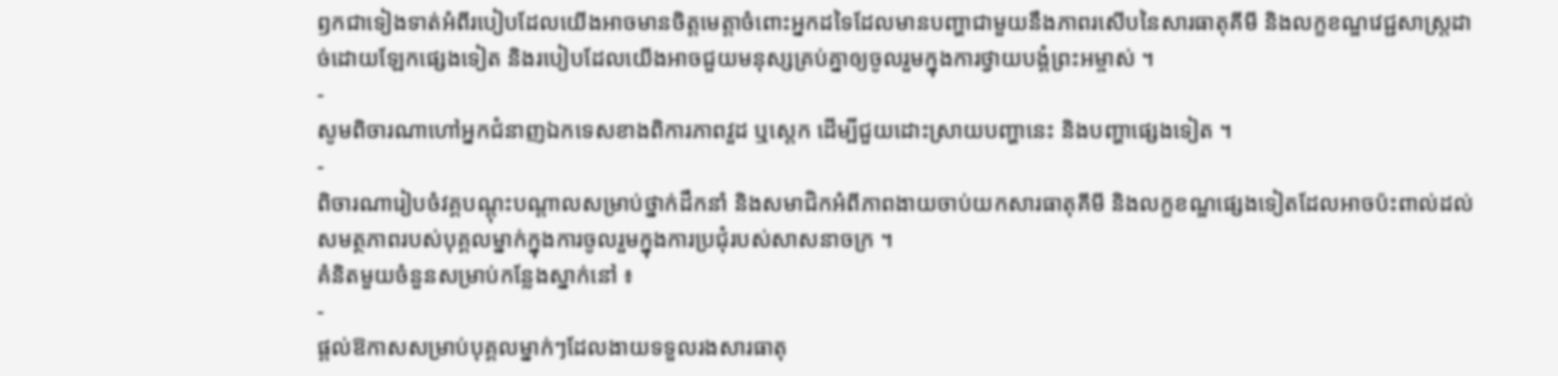ឭកជាទៀងទាត់អំពីរបៀបដែលយើងអាចមានចិត្តមេត្តាចំពោះអ្នកដទៃដែលមានបញ្ហាជាមួយនឹងភាពរសើបនៃសារធាតុគីមី និងលក្ខខណ្ឌវេជ្ជសាស្រ្តដាច់ដោយឡែកផ្សេងទៀត និងរបៀបដែលយើងអាចជួយមនុស្សគ្រប់គ្នាឲ្យចូលរួមក្នុងការថ្វាយបង្គំព្រះអម្ចាស់ ។
-
សូមពិចារណាហៅអ្នកជំនាញឯកទេសខាងពិការភាពវួដ ឬស្តេក ដើម្បីជួយដោះស្រាយបញ្ហានេះ និងបញ្ហាផ្សេងទៀត ។
-
ពិចារណារៀបចំវគ្គបណ្តុះបណ្តាលសម្រាប់ថ្នាក់ដឹកនាំ និងសមាជិកអំពីភាពងាយចាប់យកសារធាតុគីមី និងលក្ខខណ្ឌផ្សេងទៀតដែលអាចប៉ះពាល់ដល់សមត្ថភាពរបស់បុគ្គលម្នាក់ក្នុងការចូលរួមក្នុងការប្រជុំរបស់សាសនាចក្រ ។
គំនិតមួយចំនួនសម្រាប់កន្លែងស្នាក់នៅ ៖
-
ផ្តល់ឱកាសសម្រាប់បុគ្គលម្នាក់ៗដែលងាយទទួលរងសារធាតុ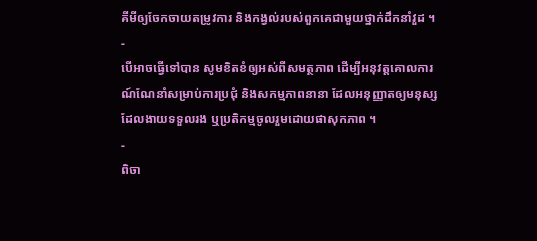គីមីឲ្យចែកចាយតម្រូវការ និងកង្វល់របស់ពួកគេជាមួយថ្នាក់ដឹកនាំវួដ ។
-
បើអាចធ្វើទៅបាន សូមខិតខំឲ្យអស់ពីសមត្ថភាព ដើម្បីអនុវត្តគោលការណ៍ណែនាំសម្រាប់ការប្រជុំ និងសកម្មភាពនានា ដែលអនុញ្ញាតឲ្យមនុស្សដែលងាយទទួលរង ឬប្រតិកម្មចូលរួមដោយផាសុកភាព ។
-
ពិចា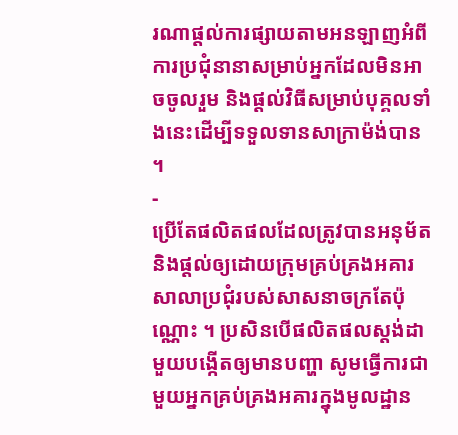រណាផ្តល់ការផ្សាយតាមអនឡាញអំពីការប្រជុំនានាសម្រាប់អ្នកដែលមិនអាចចូលរួម និងផ្តល់វិធីសម្រាប់បុគ្គលទាំងនេះដើម្បីទទួលទានសាក្រាម៉ង់បាន ។
-
ប្រើតែផលិតផលដែលត្រូវបានអនុម័ត និងផ្តល់ឲ្យដោយក្រុមគ្រប់គ្រងអគារសាលាប្រជុំរបស់សាសនាចក្រតែប៉ុណ្ណោះ ។ ប្រសិនបើផលិតផលស្តង់ដាមួយបង្កើតឲ្យមានបញ្ហា សូមធ្វើការជាមួយអ្នកគ្រប់គ្រងអគារក្នុងមូលដ្ឋាន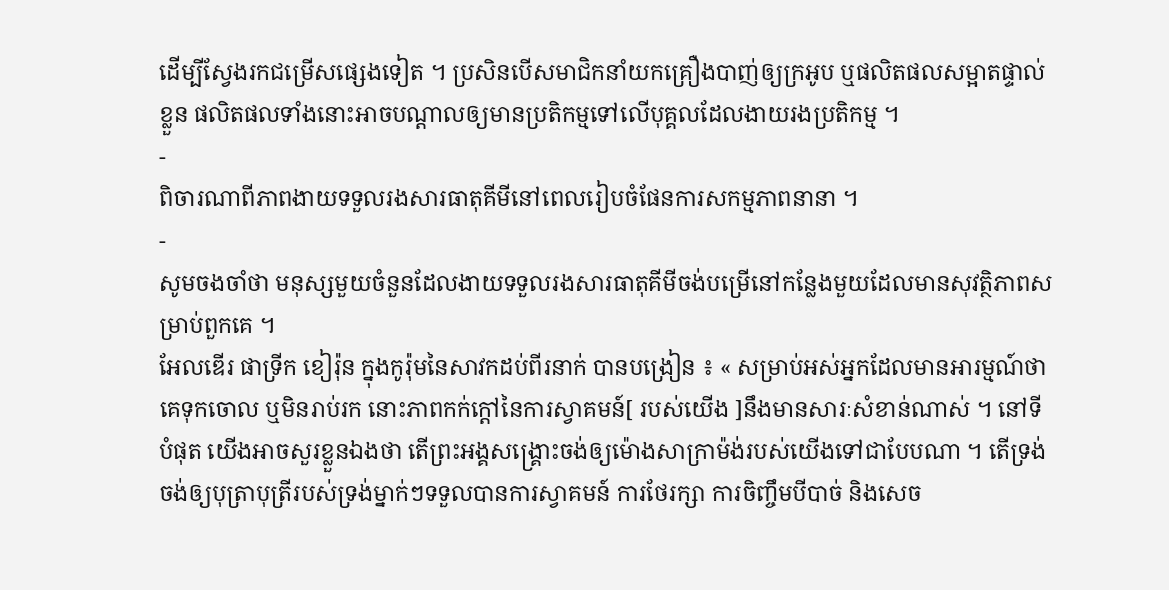ដើម្បីស្វែងរកជម្រើសផ្សេងទៀត ។ ប្រសិនបើសមាជិកនាំយកគ្រឿងបាញ់ឲ្យក្រអូប ឬផលិតផលសម្អាតផ្ទាល់ខ្លួន ផលិតផលទាំងនោះអាចបណ្តាលឲ្យមានប្រតិកម្មទៅលើបុគ្គលដែលងាយរងប្រតិកម្ម ។
-
ពិចារណាពីភាពងាយទទួលរងសារធាតុគីមីនៅពេលរៀបចំផែនការសកម្មភាពនានា ។
-
សូមចងចាំថា មនុស្សមួយចំនួនដែលងាយទទួលរងសារធាតុគីមីចង់បម្រើនៅកន្លែងមួយដែលមានសុវត្ថិភាពសម្រាប់ពួកគេ ។
អែលឌើរ ផាទ្រីក ខៀរ៉ុន ក្នុងកូរ៉ុមនៃសាវកដប់ពីរនាក់ បានបង្រៀន ៖ « សម្រាប់អស់អ្នកដែលមានអារម្មណ៍ថាគេទុកចោល ឬមិនរាប់រក នោះភាពកក់ក្តៅនៃការស្វាគមន៍[ របស់យើង ]នឹងមានសារៈសំខាន់ណាស់ ។ នៅទីបំផុត យើងអាចសួរខ្លួនឯងថា តើព្រះអង្គសង្គ្រោះចង់ឲ្យម៉ោងសាក្រាម៉ង់របស់យើងទៅជាបែបណា ។ តើទ្រង់ចង់ឲ្យបុត្រាបុត្រីរបស់ទ្រង់ម្នាក់ៗទទួលបានការស្វាគមន៍ ការថែរក្សា ការចិញ្ចឹមបីបាច់ និងសេច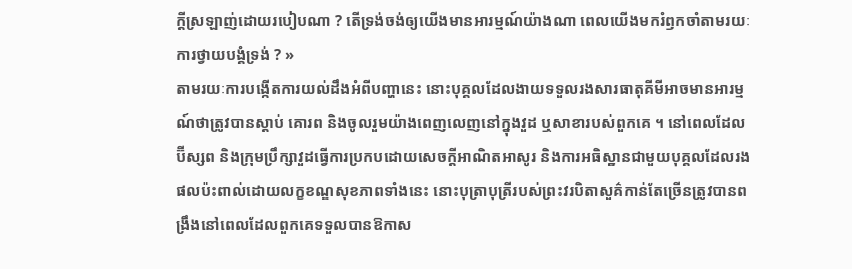ក្ដីស្រឡាញ់ដោយរបៀបណា ? តើទ្រង់ចង់ឲ្យយើងមានអារម្មណ៍យ៉ាងណា ពេលយើងមករំឭកចាំតាមរយៈការថ្វាយបង្គំទ្រង់ ? »
តាមរយៈការបង្កើតការយល់ដឹងអំពីបញ្ហានេះ នោះបុគ្គលដែលងាយទទួលរងសារធាតុគីមីអាចមានអារម្មណ៍ថាត្រូវបានស្តាប់ គោរព និងចូលរួមយ៉ាងពេញលេញនៅក្នុងវួដ ឬសាខារបស់ពួកគេ ។ នៅពេលដែលប៊ីស្សព និងក្រុមប្រឹក្សាវួដធ្វើការប្រកបដោយសេចក្តីអាណិតអាសូរ និងការអធិស្ឋានជាមួយបុគ្គលដែលរងផលប៉ះពាល់ដោយលក្ខខណ្ឌសុខភាពទាំងនេះ នោះបុត្រាបុត្រីរបស់ព្រះវរបិតាសួគ៌កាន់តែច្រើនត្រូវបានពង្រឹងនៅពេលដែលពួកគេទទួលបានឱកាស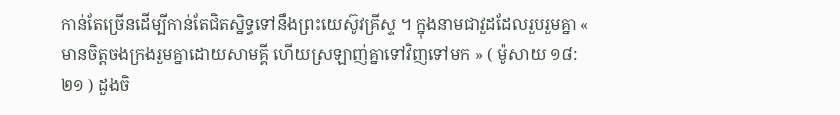កាន់តែច្រើនដើម្បីកាន់តែជិតស្និទ្ធទៅនឹងព្រះយេស៊ូវគ្រីស្ទ ។ ក្នុងនាមជាវួដដែលរួបរួមគ្នា « មានចិត្តចងក្រងរួមគ្នាដោយសាមគ្គី ហើយស្រឡាញ់គ្នាទៅវិញទៅមក » ( ម៉ូសាយ ១៨:២១ ) ដួងចិ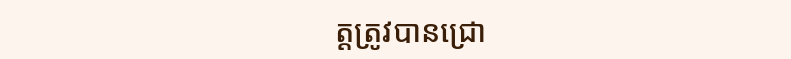ត្តត្រូវបានជ្រោ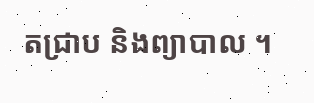តជ្រាប និងព្យាបាល ។